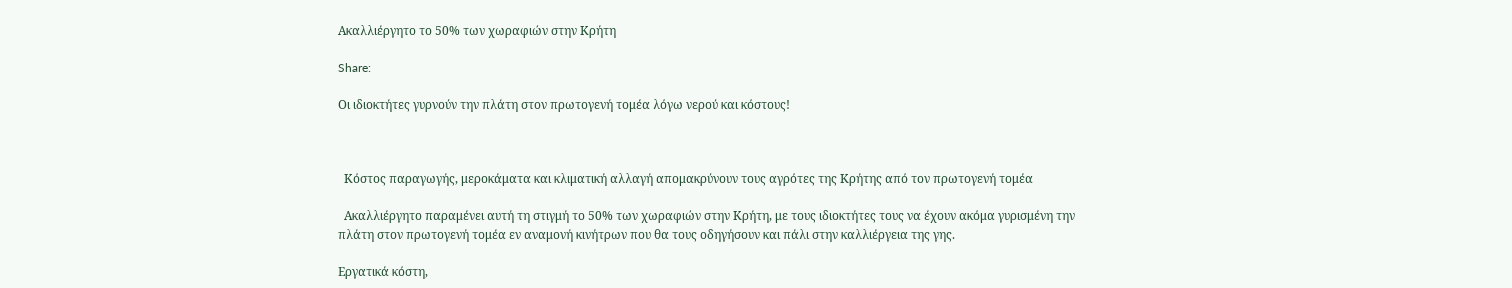Ακαλλιέργητο το 50% των χωραφιών στην Κρήτη

Share:

Οι ιδιοκτήτες γυρνούν την πλάτη στον πρωτογενή τομέα λόγω νερού και κόστους!



  Κόστος παραγωγής, μεροκάματα και κλιματική αλλαγή απομακρύνουν τους αγρότες της Κρήτης από τον πρωτογενή τομέα

  Ακαλλιέργητο παραμένει αυτή τη στιγμή το 50% των χωραφιών στην Κρήτη, με τους ιδιοκτήτες τους να έχουν ακόμα γυρισμένη την πλάτη στον πρωτογενή τομέα εν αναμονή κινήτρων που θα τους οδηγήσουν και πάλι στην καλλιέργεια της γης.

Εργατικά κόστη,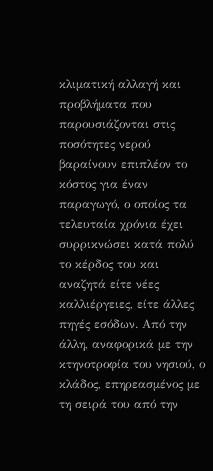κλιματική αλλαγή και προβλήματα που παρουσιάζονται στις ποσότητες νερού βαραίνουν επιπλέον το κόστος για έναν παραγωγό, ο οποίος τα τελευταία χρόνια έχει συρρικνώσει κατά πολύ το κέρδος του και αναζητά είτε νέες καλλιέργειες, είτε άλλες πηγές εσόδων. Από την άλλη, αναφορικά με την κτηνοτροφία του νησιού, ο κλάδος, επηρεασμένος με τη σειρά του από την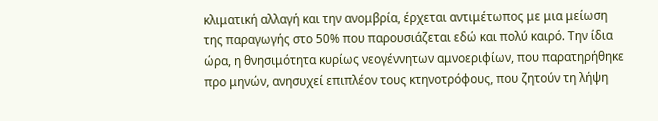κλιματική αλλαγή και την ανομβρία, έρχεται αντιμέτωπος με μια μείωση της παραγωγής στο 50% που παρουσιάζεται εδώ και πολύ καιρό. Την ίδια ώρα, η θνησιμότητα κυρίως νεογέννητων αμνοεριφίων, που παρατηρήθηκε προ μηνών, ανησυχεί επιπλέον τους κτηνοτρόφους, που ζητούν τη λήψη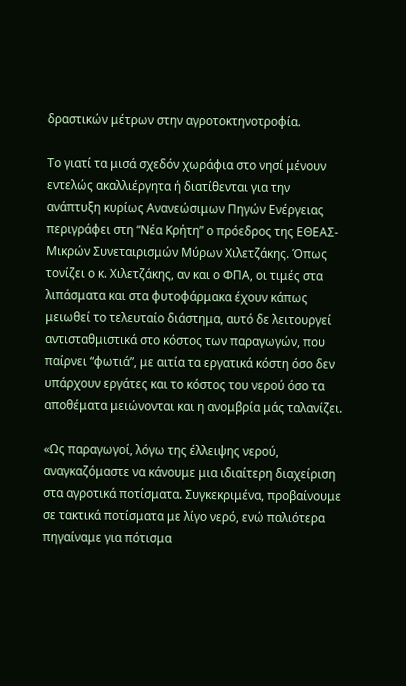δραστικών μέτρων στην αγροτοκτηνοτροφία.

Το γιατί τα μισά σχεδόν χωράφια στο νησί μένουν εντελώς ακαλλιέργητα ή διατίθενται για την ανάπτυξη κυρίως Ανανεώσιμων Πηγών Ενέργειας περιγράφει στη “Νέα Κρήτη” ο πρόεδρος της ΕΘΕΑΣ-Μικρών Συνεταιρισμών Μύρων Χιλετζάκης. Όπως τονίζει ο κ. Χιλετζάκης, αν και ο ΦΠΑ, οι τιμές στα λιπάσματα και στα φυτοφάρμακα έχουν κάπως μειωθεί το τελευταίο διάστημα, αυτό δε λειτουργεί αντισταθμιστικά στο κόστος των παραγωγών, που παίρνει “φωτιά”, με αιτία τα εργατικά κόστη όσο δεν υπάρχουν εργάτες και το κόστος του νερού όσο τα αποθέματα μειώνονται και η ανομβρία μάς ταλανίζει.

«Ως παραγωγοί, λόγω της έλλειψης νερού, αναγκαζόμαστε να κάνουμε μια ιδιαίτερη διαχείριση στα αγροτικά ποτίσματα. Συγκεκριμένα, προβαίνουμε σε τακτικά ποτίσματα με λίγο νερό, ενώ παλιότερα πηγαίναμε για πότισμα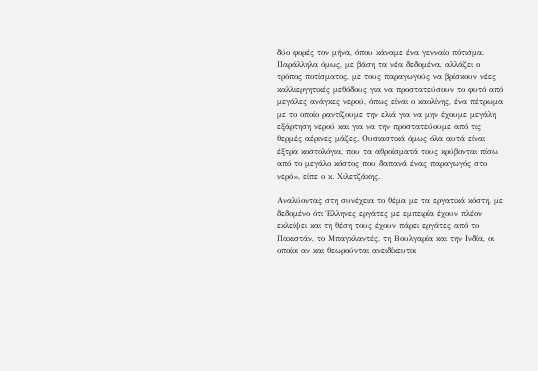δύο φορές τον μήνα, όπου κάναμε ένα γενναίο πότισμα. Παράλληλα όμως, με βάση τα νέα δεδομένα, αλλάζει ο τρόπος ποτίσματος, με τους παραγωγούς να βρίσκουν νέες καλλιεργητικές μεθόδους για να προστατεύσουν το φυτό από μεγάλες ανάγκες νερού, όπως είναι ο καολίνης, ένα πέτρωμα με το οποίο ραντίζουμε την ελιά για να μην έχουμε μεγάλη εξάρτηση νερού και για να την προστατεύουμε από τις θερμές αέρινες μάζες. Ουσιαστικά όμως όλα αυτά είναι έξτρα κοστολόγια, που τα αθροίσματά τους κρύβονται πίσω από το μεγάλο κόστος που δαπανά ένας παραγωγός στο νερό», είπε ο κ. Χιλετζάκης.

Αναλύοντας στη συνέχεια το θέμα με τα εργατικά κόστη, με δεδομένο ότι Έλληνες εργάτες με εμπειρία έχουν πλέον εκλείψει και τη θέση τους έχουν πάρει εργάτες από το Πακιστάν, το Μπαγκλαντές, τη Βουλγαρία και την Ινδία, οι οποίοι αν και θεωρούνται ανειδίκευτοι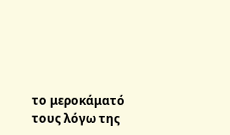το μεροκάματό τους λόγω της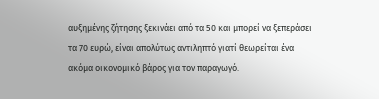αυξημένης ζήτησης ξεκινάει από τα 50 και μπορεί να ξεπεράσει τα 70 ευρώ, είναι απολύτως αντιληπτό γιατί θεωρείται ένα ακόμα οικονομικό βάρος για τον παραγωγό.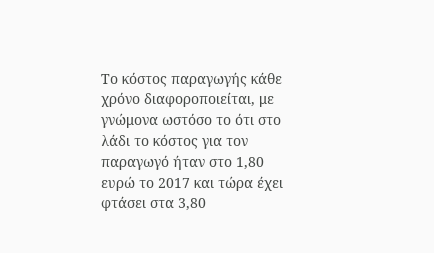Το κόστος παραγωγής κάθε χρόνο διαφοροποιείται, με γνώμονα ωστόσο το ότι στο λάδι το κόστος για τον παραγωγό ήταν στο 1,80 ευρώ το 2017 και τώρα έχει φτάσει στα 3,80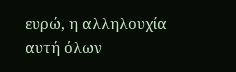ευρώ, η αλληλουχία αυτή όλων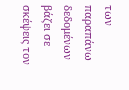των παραπάνω δεδομένων βάζει σε σκέψεις τον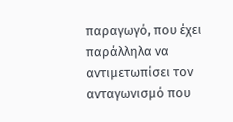παραγωγό, που έχει παράλληλα να αντιμετωπίσει τον ανταγωνισμό που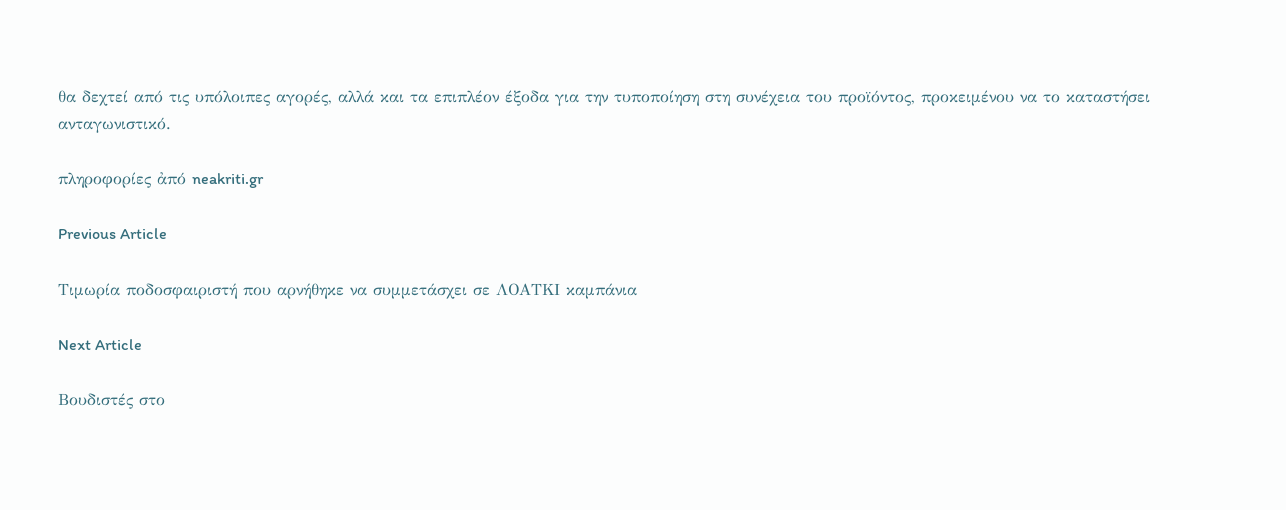θα δεχτεί από τις υπόλοιπες αγορές, αλλά και τα επιπλέον έξοδα για την τυποποίηση στη συνέχεια του προϊόντος, προκειμένου να το καταστήσει ανταγωνιστικό.

πληροφορίες ἀπό neakriti.gr

Previous Article

Τιμωρία ποδοσφαιριστή που αρνήθηκε να συμμετάσχει σε ΛΟΑΤΚΙ καμπάνια

Next Article

Βουδιστές στο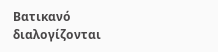Βατικανό διαλογίζονται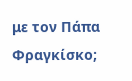με τον Πάπα Φραγκίσκο;